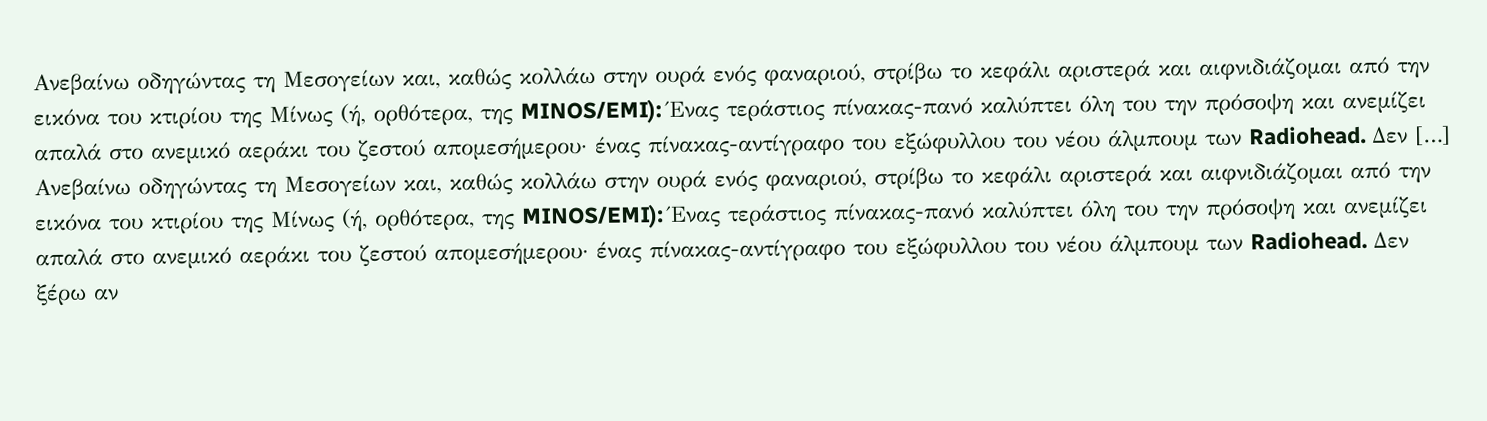Ανεβαίνω οδηγώντας τη Μεσογείων και, καθώς κολλάω στην ουρά ενός φαναριού, στρίβω το κεφάλι αριστερά και αιφνιδιάζομαι από την εικόνα του κτιρίου της Μίνως (ή, ορθότερα, της MINOS/EMI): Ένας τεράστιος πίνακας-πανό καλύπτει όλη του την πρόσοψη και ανεμίζει απαλά στο ανεμικό αεράκι του ζεστού απομεσήμερου· ένας πίνακας-αντίγραφο του εξώφυλλου του νέου άλμπουμ των Radiohead. Δεν […]
Ανεβαίνω οδηγώντας τη Μεσογείων και, καθώς κολλάω στην ουρά ενός φαναριού, στρίβω το κεφάλι αριστερά και αιφνιδιάζομαι από την εικόνα του κτιρίου της Μίνως (ή, ορθότερα, της MINOS/EMI): Ένας τεράστιος πίνακας-πανό καλύπτει όλη του την πρόσοψη και ανεμίζει απαλά στο ανεμικό αεράκι του ζεστού απομεσήμερου· ένας πίνακας-αντίγραφο του εξώφυλλου του νέου άλμπουμ των Radiohead. Δεν ξέρω αν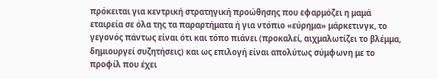πρόκειται για κεντρική στρατηγική προώθησης που εφαρμόζει η μαμά εταιρεία σε όλα της τα παραρτήματα ή για ντόπιο «εύρημα» μάρκετινγκ, το γεγονός πάντως είναι ότι και τόπο πιάνει (προκαλεί, αιχμαλωτίζει το βλέμμα, δημιουργεί συζητήσεις) και ως επιλογή είναι απολύτως σύμφωνη με το προφίλ που έχει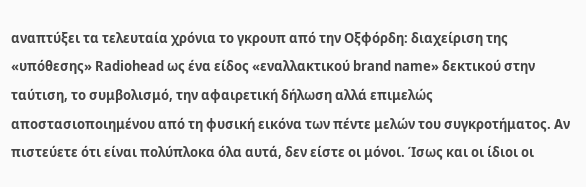αναπτύξει τα τελευταία χρόνια το γκρουπ από την Οξφόρδη: διαχείριση της «υπόθεσης» Radiohead ως ένα είδος «εναλλακτικού brand name» δεκτικού στην ταύτιση, το συμβολισμό, την αφαιρετική δήλωση αλλά επιμελώς αποστασιοποιημένου από τη φυσική εικόνα των πέντε μελών του συγκροτήματος. Αν πιστεύετε ότι είναι πολύπλοκα όλα αυτά, δεν είστε οι μόνοι. Ίσως και οι ίδιοι οι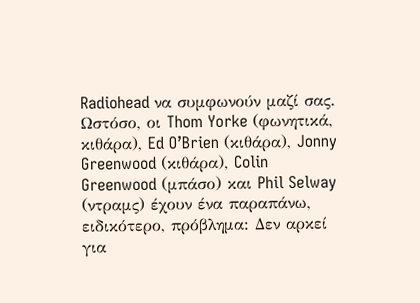Radiohead να συμφωνούν μαζί σας. Ωστόσο, οι Thom Yorke (φωνητικά, κιθάρα), Ed O’Brien (κιθάρα), Jonny Greenwood (κιθάρα), Colin Greenwood (μπάσο) και Phil Selway (ντραμς) έχουν ένα παραπάνω, ειδικότερο, πρόβλημα: Δεν αρκεί για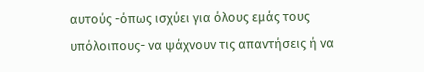αυτούς -όπως ισχύει για όλους εμάς τους υπόλοιπους- να ψάχνουν τις απαντήσεις ή να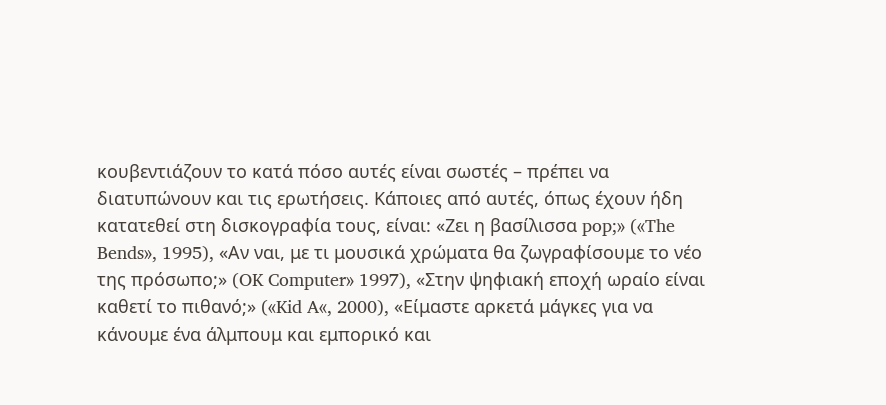κουβεντιάζουν το κατά πόσο αυτές είναι σωστές – πρέπει να διατυπώνουν και τις ερωτήσεις. Κάποιες από αυτές, όπως έχουν ήδη κατατεθεί στη δισκογραφία τους, είναι: «Ζει η βασίλισσα pop;» («The Bends», 1995), «Αν ναι, με τι μουσικά χρώματα θα ζωγραφίσουμε το νέο της πρόσωπο;» (OK Computer» 1997), «Στην ψηφιακή εποχή ωραίο είναι καθετί το πιθανό;» («Kid A«, 2000), «Είμαστε αρκετά μάγκες για να κάνουμε ένα άλμπουμ και εμπορικό και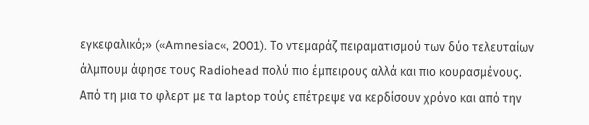εγκεφαλικό;» («Amnesiac«, 2001). Το ντεμαράζ πειραματισμού των δύο τελευταίων άλμπουμ άφησε τους Radiohead πολύ πιο έμπειρους αλλά και πιο κουρασμένους. Από τη μια το φλερτ με τα laptop τούς επέτρεψε να κερδίσουν χρόνο και από την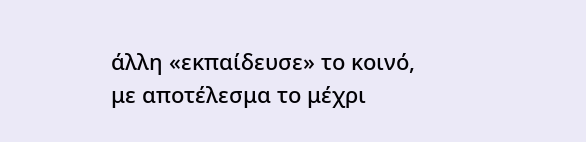άλλη «εκπαίδευσε» το κοινό, με αποτέλεσμα το μέχρι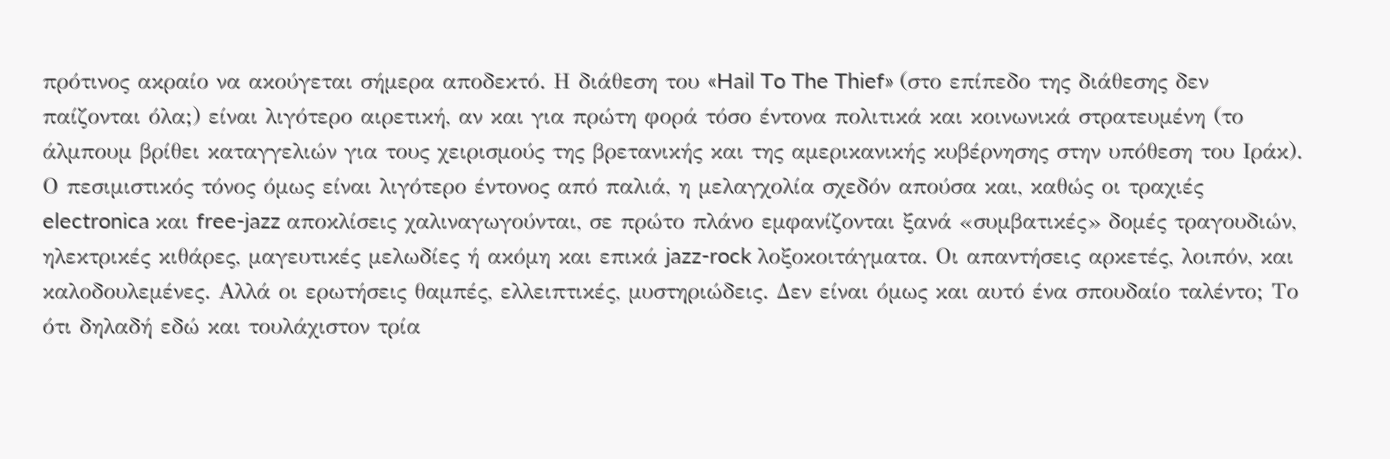πρότινος ακραίο να ακούγεται σήμερα αποδεκτό. Η διάθεση του «Hail To The Thief» (στο επίπεδο της διάθεσης δεν παίζονται όλα;) είναι λιγότερο αιρετική, αν και για πρώτη φορά τόσο έντονα πολιτικά και κοινωνικά στρατευμένη (το άλμπουμ βρίθει καταγγελιών για τους χειρισμούς της βρετανικής και της αμερικανικής κυβέρνησης στην υπόθεση του Ιράκ). Ο πεσιμιστικός τόνος όμως είναι λιγότερο έντονος από παλιά, η μελαγχολία σχεδόν απούσα και, καθώς οι τραχιές electronica και free-jazz αποκλίσεις χαλιναγωγούνται, σε πρώτο πλάνο εμφανίζονται ξανά «συμβατικές» δομές τραγουδιών, ηλεκτρικές κιθάρες, μαγευτικές μελωδίες ή ακόμη και επικά jazz-rock λοξοκοιτάγματα. Οι απαντήσεις αρκετές, λοιπόν, και καλοδουλεμένες. Αλλά οι ερωτήσεις θαμπές, ελλειπτικές, μυστηριώδεις. Δεν είναι όμως και αυτό ένα σπουδαίο ταλέντο; Το ότι δηλαδή εδώ και τουλάχιστον τρία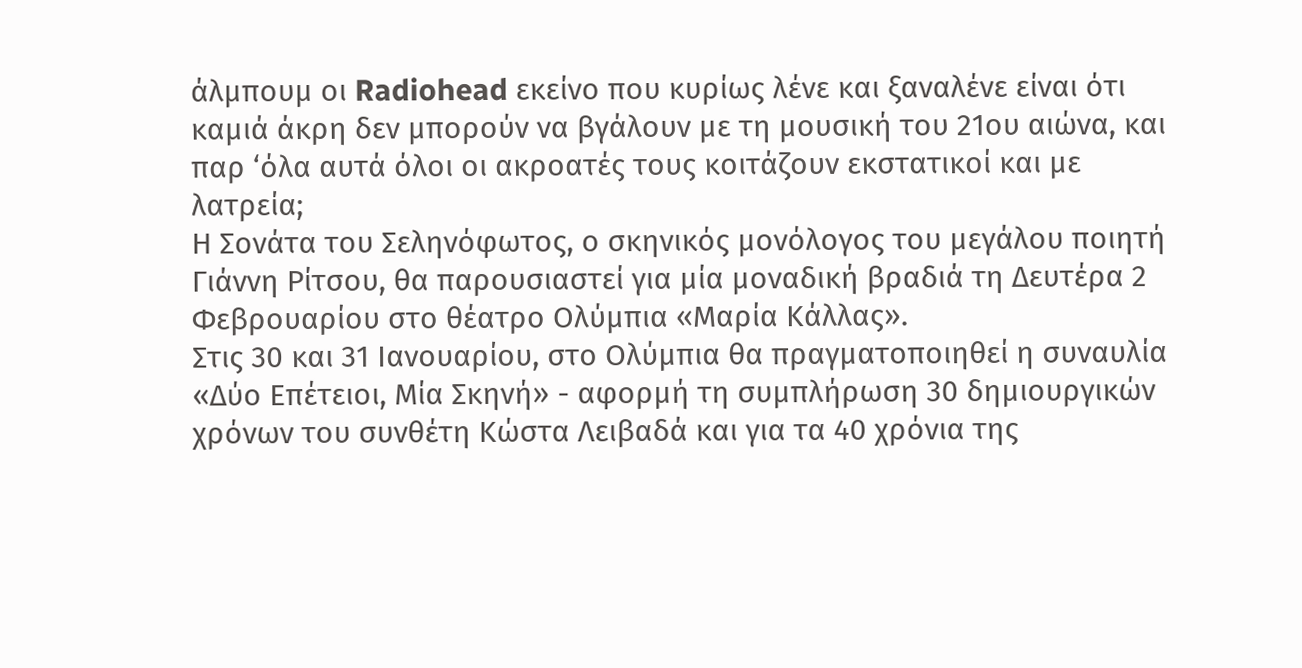άλμπουμ οι Radiohead εκείνο που κυρίως λένε και ξαναλένε είναι ότι καμιά άκρη δεν μπορούν να βγάλουν με τη μουσική του 21ου αιώνα, και παρ ‘όλα αυτά όλοι οι ακροατές τους κοιτάζουν εκστατικοί και με λατρεία;
Η Σονάτα του Σεληνόφωτος, ο σκηνικός μονόλογος του μεγάλου ποιητή Γιάννη Ρίτσου, θα παρουσιαστεί για μία μοναδική βραδιά τη Δευτέρα 2 Φεβρουαρίου στο θέατρο Ολύμπια «Μαρία Κάλλας».
Στις 30 και 31 Ιανουαρίου, στο Ολύμπια θα πραγματοποιηθεί η συναυλία «Δύο Επέτειοι, Μία Σκηνή» - αφορμή τη συμπλήρωση 30 δημιουργικών χρόνων του συνθέτη Κώστα Λειβαδά και για τα 40 χρόνια της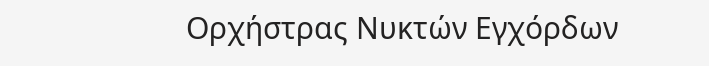Ορχήστρας Νυκτών Εγχόρδων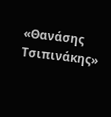«Θανάσης Τσιπινάκης»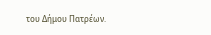του Δήμου Πατρέων.